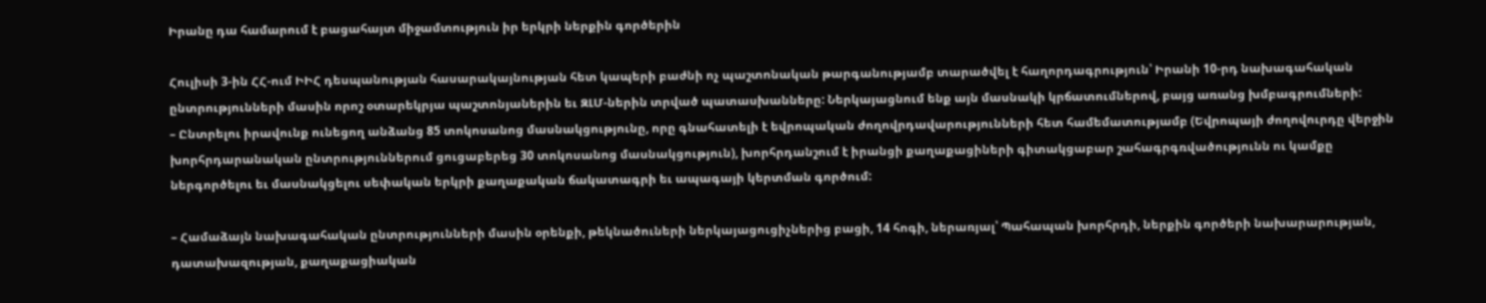Իրանը դա համարում է բացահայտ միջամտություն իր երկրի ներքին գործերին

Հուլիսի 3-ին ՀՀ-ում ԻԻՀ դեսպանության հասարակայնության հետ կապերի բաժնի ոչ պաշտոնական թարգանությամբ տարածվել է հաղորդագրություն՝ Իրանի 10-րդ նախագահական ընտրությունների մասին որոշ օտարեկրյա պաշտոնյաներին եւ ԶԼՄ-ներին տրված պատասխանները: Ներկայացնում ենք այն մասնակի կրճատումներով, բայց առանց խմբագրումների:
– Ընտրելու իրավունք ունեցող անձանց 85 տոկոսանոց մասնակցությունը, որը գնահատելի է եվրոպական ժողովրդավարությունների հետ համեմատությամբ (Եվրոպայի ժողովուրդը վերջին խորհրդարանական ընտրություններում ցուցաբերեց 30 տոկոսանոց մասնակցություն), խորհրդանշում է իրանցի քաղաքացիների գիտակցաբար շահագրգռվածությունն ու կամքը ներգործելու եւ մասնակցելու սեփական երկրի քաղաքական ճակատագրի եւ ապագայի կերտման գործում:

– Համաձայն նախագահական ընտրությունների մասին օրենքի, թեկնածուների ներկայացուցիչներից բացի, 14 հոգի, ներառյալ՝ Պահապան խորհրդի, ներքին գործերի նախարարության, դատախազության, քաղաքացիական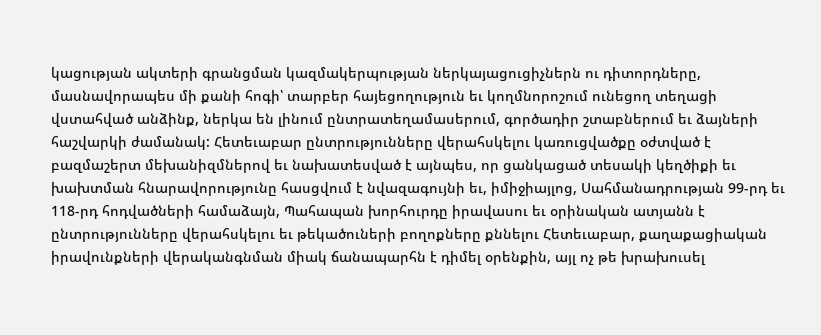կացության ակտերի գրանցման կազմակերպության ներկայացուցիչներն ու դիտորդները, մասնավորապես մի քանի հոգի՝ տարբեր հայեցողություն եւ կողմնորոշում ունեցող տեղացի վստահված անձինք, ներկա են լինում ընտրատեղամասերում, գործադիր շտաբներում եւ ձայների հաշվարկի ժամանակ: Հետեւաբար ընտրությունները վերահսկելու կառուցվածքը օժտված է բազմաշերտ մեխանիզմներով եւ նախատեսված է այնպես, որ ցանկացած տեսակի կեղծիքի եւ խախտման հնարավորությունը հասցվում է նվազագույնի եւ, իմիջիայլոց, Սահմանադրության 99-րդ եւ 118-րդ հոդվածների համաձայն, Պահապան խորհուրդը իրավասու եւ օրինական ատյանն է ընտրությունները վերահսկելու եւ թեկածուների բողոքները քննելու Հետեւաբար, քաղաքացիական իրավունքների վերականգնման միակ ճանապարհն է դիմել օրենքին, այլ ոչ թե խրախուսել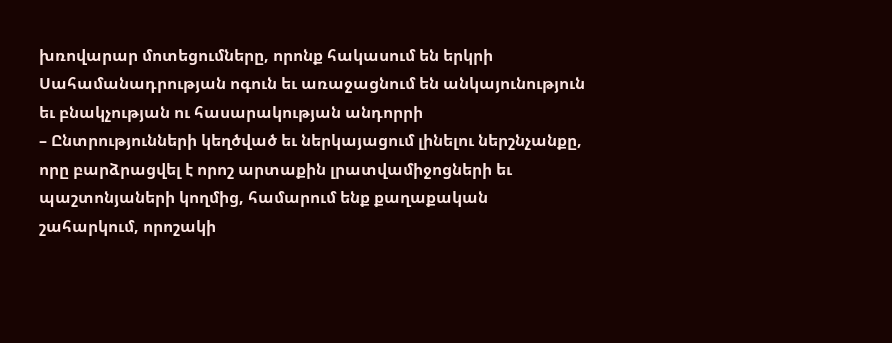խռովարար մոտեցումները, որոնք հակասում են երկրի Սահամանադրության ոգուն եւ առաջացնում են անկայունություն եւ բնակչության ու հասարակության անդորրի
– Ընտրությունների կեղծված եւ ներկայացում լինելու ներշնչանքը, որը բարձրացվել է որոշ արտաքին լրատվամիջոցների եւ պաշտոնյաների կողմից, համարում ենք քաղաքական շահարկում, որոշակի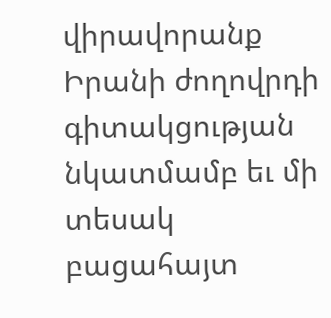վիրավորանք Իրանի ժողովրդի գիտակցության նկատմամբ եւ մի տեսակ բացահայտ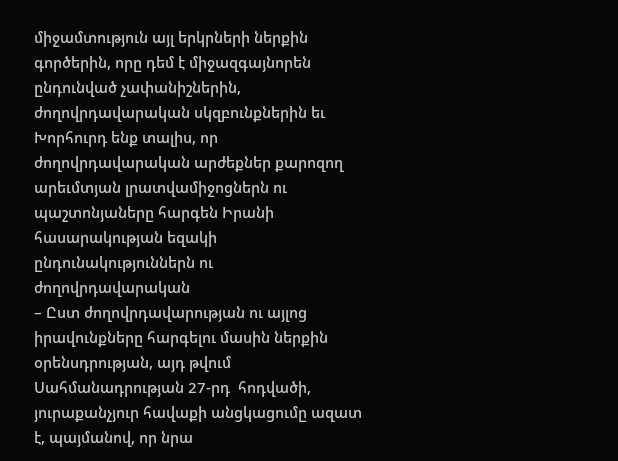միջամտություն այլ երկրների ներքին գործերին, որը դեմ է միջազգայնորեն ընդունված չափանիշներին, ժողովրդավարական սկզբունքներին եւ
Խորհուրդ ենք տալիս, որ ժողովրդավարական արժեքներ քարոզող արեւմտյան լրատվամիջոցներն ու պաշտոնյաները հարգեն Իրանի հասարակության եզակի ընդունակություններն ու ժողովրդավարական
– Ըստ ժողովրդավարության ու այլոց իրավունքները հարգելու մասին ներքին օրենսդրության, այդ թվում Սահմանադրության 27-րդ  հոդվածի, յուրաքանչյուր հավաքի անցկացումը ազատ է, պայմանով, որ նրա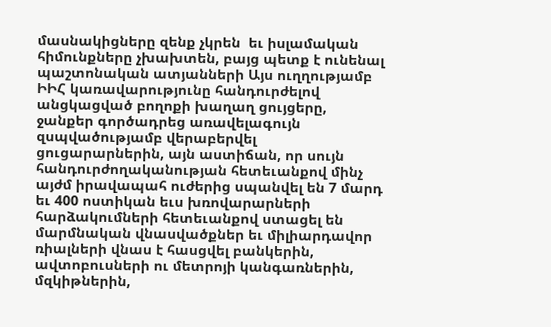մասնակիցները զենք չկրեն  եւ իսլամական հիմունքները չխախտեն, բայց պետք է ունենալ պաշտոնական ատյանների Այս ուղղությամբ ԻԻՀ կառավարությունը հանդուրժելով անցկացված բողոքի խաղաղ ցույցերը, ջանքեր գործադրեց առավելագույն զսպվածությամբ վերաբերվել ցուցարարներին, այն աստիճան, որ սույն հանդուրժողականության հետեւանքով մինչ այժմ իրավապահ ուժերից սպանվել են 7 մարդ  եւ 400 ոստիկան եւս խռովարարների հարձակումների հետեւանքով ստացել են մարմնական վնասվածքներ եւ միլիարդավոր ռիալների վնաս է հասցվել բանկերին, ավտոբուսների ու մետրոյի կանգառներին, մզկիթներին,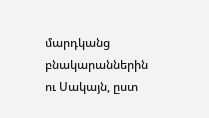մարդկանց բնակարաններին ու Սակայն, ըստ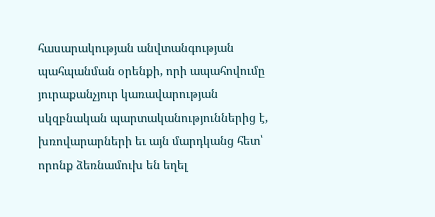հասարակության անվտանգության պահպանման օրենքի, որի ապահովումը յուրաքանչյուր կառավարության սկզբնական պարտականություններից է, խռովարարների եւ այն մարդկանց հետ՝ որոնք ձեռնամուխ են եղել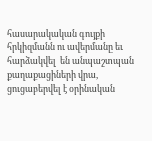հասարակական գույքի հրկիզմանն ու ավերմանը եւ հարձակվել  են անպաշտպան քաղաքացիների վրա, ցուցաբերվել է օրինական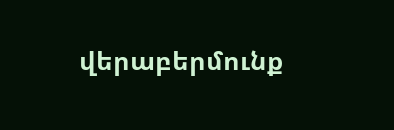վերաբերմունք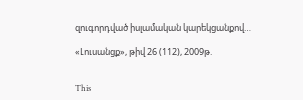զուգորդված իսլամական կարեկցանքով…

«Լուսանցք», թիվ 26 (112), 2009թ.


This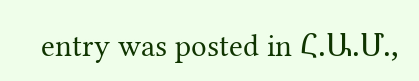entry was posted in Հ.Ա.Մ.,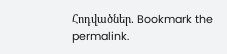Հոդվածներ. Bookmark the permalink.